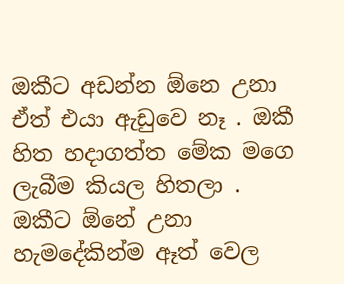ඔකීට අඩන්න ඕනෙ උනා ඒත් එයා ඇඩුවෙ නෑ . ඔකී හිත හදාගත්ත මේක මගෙ ලැබීම කියල හිතලා . ඔකීට ඕනේ උනා හැමදේකින්ම ඈත් වෙල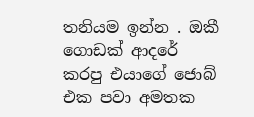තනියම ඉන්න . ඔකී ගොඩක් ආදරේ කරපු එයාගේ ජොබ් එක පවා අමතක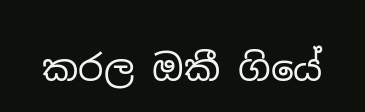කරල ඔකී ගියේ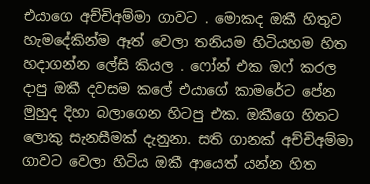එයාගෙ අච්චිඅම්මා ගාවට . මොකද ඔකී හිතුව හැමදේකින්ම ඈත් වෙලා තනියම හිටියහම හිත හදාගන්න ලේසි කියල . ෆෝන් එක ඔෆ් කරල දාපු ඔකී දවසම කලේ එයාගේ කාමරේට පේන මුහුද දිහා බලාගෙන හිටපු එක. ඔකීගෙ හිතට ලොකු සැනසීමක් දැනුනා. සති ගානක් අච්චිඅම්මා ගාවට වෙලා හිටිය ඔකී ආයෙත් යන්න හිත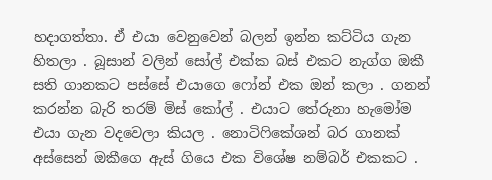හදාගත්තා. ඒ එයා වෙනුවෙන් බලන් ඉන්න කට්ටිය ගැන හිතලා . බූසාන් වලින් සෝල් එක්ක බස් එකට නැග්ග ඔකී සති ගානකට පස්සේ එයාගෙ ෆෝන් එක ඔන් කලා . ගනන් කරන්න බැරි තරම් මිස් කෝල් . එයාට තේරුනා හැමෝම එයා ගැන වදවෙලා කියල . නොටිෆිකේශන් බර ගානක් අස්සෙන් ඔකීගෙ ඇස් ගියෙ එක විශේෂ නම්බර් එකකට .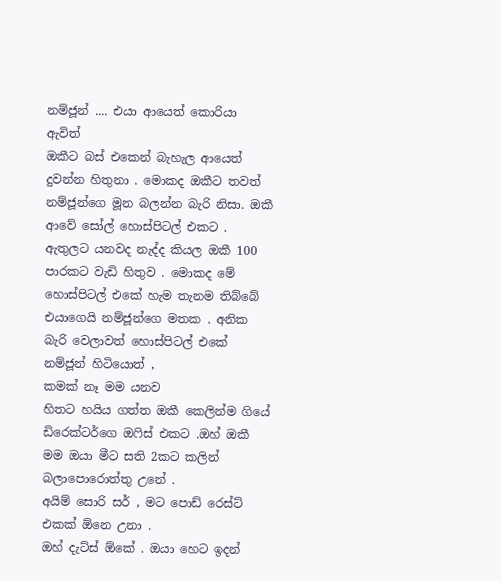නම්ජූන් .... එයා ආයෙත් කොරියා ඇවිත්
ඔකීට බස් එකෙන් බැහැල ආයෙත් දුවන්න හිතුනා . මොකද ඔකීට තවත් නම්ජූන්ගෙ මූන බලන්න බැරි නිසා. ඔකී ආවේ සෝල් හොස්පිටල් එකට . ඇතුලට යනවද නැද්ද කියල ඔකී 100 පාරකට වැඩි හිතුව . මොකද මේ හොස්පිටල් එකේ හැම තැනම තිබ්බේ එයාගෙයි නම්ජූන්ගෙ මතක . අනික බැරි වෙලාවත් හොස්පිටල් එකේ නම්ජූන් හිටියොත් ,
කමක් නෑ මම යනව
හිතට හයිය ගත්ත ඔකී කෙලින්ම ගියේ ඩිරෙක්ටර්ගෙ ඔෆිස් එකට .ඔහ් ඔකී මම ඔයා මීට සති 2කට කලින් බලාපොරොත්තු උනේ .
අයිම් සොරි සර් , මට පොඩ් රෙස්ට් එකක් ඕනෙ උනා .
ඔහ් දැට්ස් ඕකේ . ඔයා හෙට ඉදන්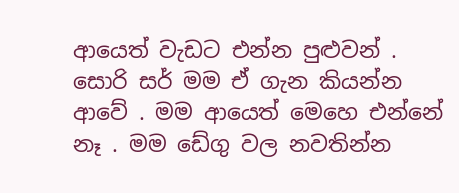ආයෙත් වැඩට එන්න පුළුවන් .
සොරි සර් මම ඒ ගැන කියන්න ආවේ . මම ආයෙත් මෙහෙ එන්නේ නෑ . මම ඩේගු වල නවතින්න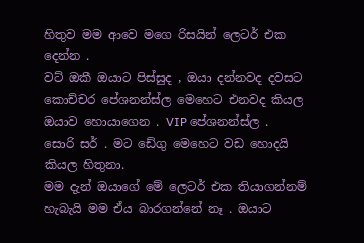හිතුව මම ආවෙ මගෙ රිසයින් ලෙටර් එක දෙන්න .
වට් ඔකී ඔයාට පිස්සුද , ඔයා දන්නවද දවසට කොච්චර පේශනන්ස්ල මෙහෙට එනවද කියල ඔයාව හොයාගෙන . VIP පේශනන්ස්ල .
සොරි සර් . මට ඩේගු මෙහෙට වඩ හොදයි කියල හිතුනා.
මම දැන් ඔයාගේ මේ ලෙටර් එක තියාගන්නම් හැබැයි මම ඒය බාරගන්නේ නෑ . ඔයාට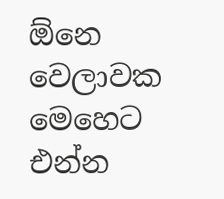ඕනෙ වෙලාවක මෙහෙට එන්න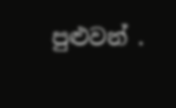පුළුවන් .